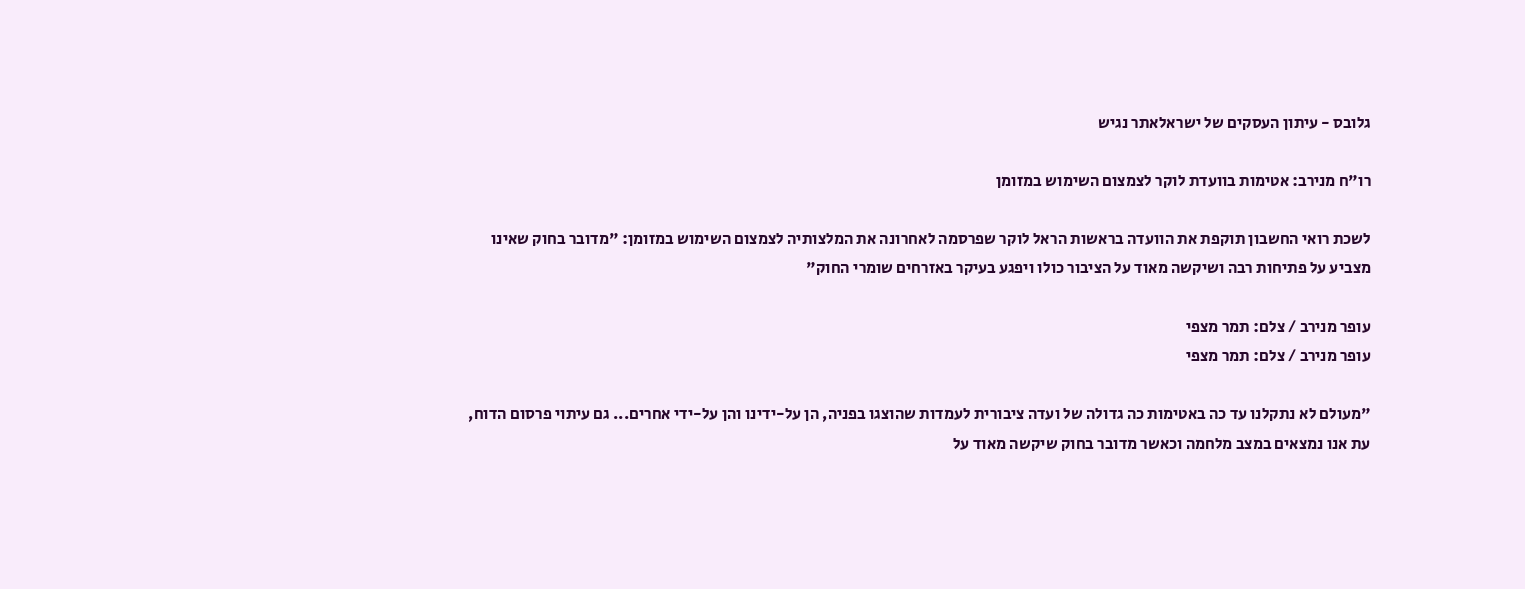גלובס - עיתון העסקים של ישראלאתר נגיש

רו"ח מנירב: אטימות בוועדת לוקר לצמצום השימוש במזומן

לשכת רואי החשבון תוקפת את הוועדה בראשות הראל לוקר שפרסמה לאחרונה את המלצותיה לצמצום השימוש במזומן: "מדובר בחוק שאינו מצביע על פתיחות רבה ושיקשה מאוד על הציבור כולו ויפגע בעיקר באזרחים שומרי החוק"

עופר מנירב / צלם: תמר מצפי
עופר מנירב / צלם: תמר מצפי

"מעולם לא נתקלנו עד כה באטימות כה גדולה של ועדה ציבורית לעמדות שהוצגו בפניה, הן על-ידינו והן על-ידי אחרים... גם עיתוי פרסום הדוח, עת אנו נמצאים במצב מלחמה וכאשר מדובר בחוק שיקשה מאוד על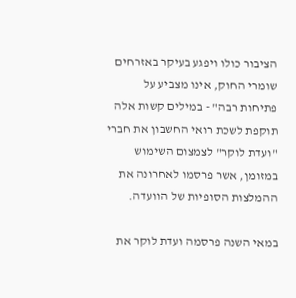הציבור כולו ויפגע בעיקר באזרחים שומרי החוק, אינו מצביע על פתיחות רבה" - במילים קשות אלה תוקפת לשכת רואי החשבון את חברי "ועדת לוקר" לצמצום השימוש במזומן, אשר פרסמו לאחרונה את ההמלצות הסופיות של הוועדה.

במאי השנה פרסמה ועדת לוקר את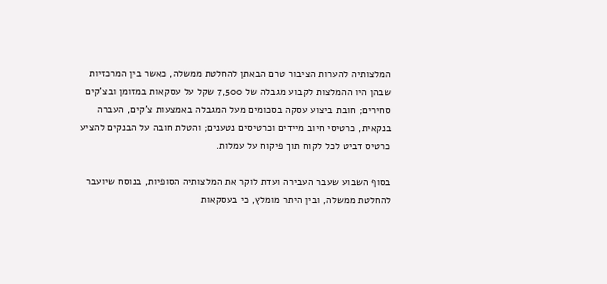המלצותיה להערות הציבור טרם הבאתן להחלטת ממשלה, כאשר בין המרכזיות שבהן היו ההמלצות לקבוע מגבלה של 7,500 שקל על עסקאות במזומן ובצ'קים סחירים; חובת ביצוע עסקה בסכומים מעל המגבלה באמצעות צ'קים, העברה בנקאית, כרטיסי חיוב מיידים וכרטיסים נטענים; והטלת חובה על הבנקים להציע כרטיס דביט לכל לקוח תוך פיקוח על עמלות.

בסוף השבוע שעבר העבירה ועדת לוקר את המלצותיה הסופיות, בנוסח שיועבר להחלטת ממשלה, ובין היתר מומלץ, כי בעסקאות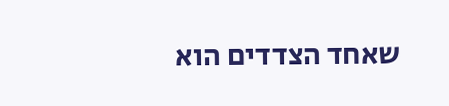שאחד הצדדים הוא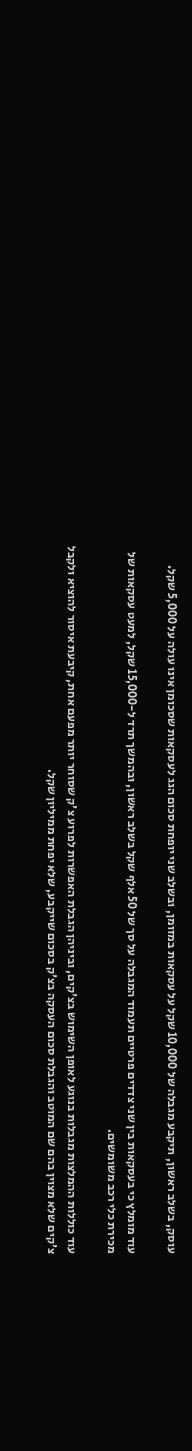עוסק, בשלב ראשון, תיקבע מגבלה של 10,000 שקל על עסקאות במזומן, ובשלב שני יופחת סכום הגג לעסקאות שסכומן אינו עולה על 5,000 שקל.

עוד מומלץ כי בעסקאות בין שני צדדים פרטיים תעמוד המגבלה על סך של 50 אלף שקל בשלב ראשון, ובהמשך תרד ל-15,000 שקל, למעט עסקאות של מכירת כלי רכב משומשים.

עוד כוללות ההמלצות מגבלות בנוגע לאופן השימוש בצ'קים, וביניהן הגבלת האפשרות לפרוע צ'ק שסוחר יותר מפעם אחת, קיבעת איסור להוציא ולקבל צ'קים שלא מצוין בהם שם המוטב והגבלת סכום העסקה בצ'ק בסכום שייקבע, שלא יפחת ממיליון שקל.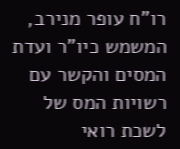רו"ח עופר מנירב, המשמש כיו"ר ועדת המסים והקשר עם רשויות המס של לשכת רואי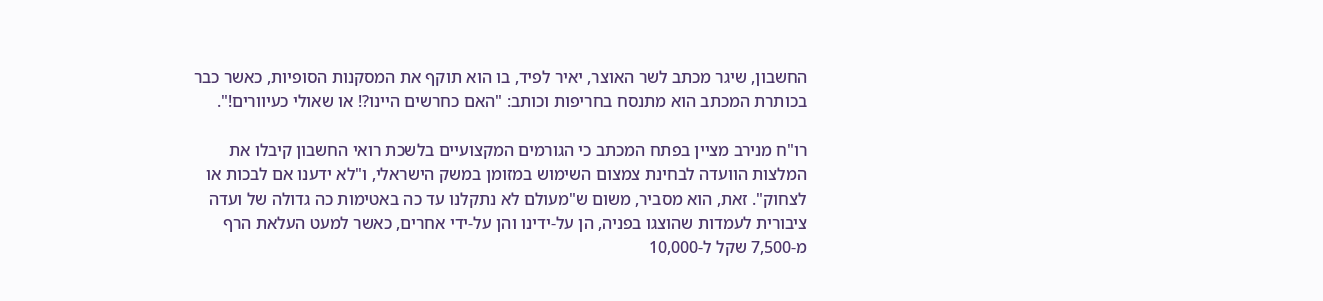החשבון, שיגר מכתב לשר האוצר, יאיר לפיד, בו הוא תוקף את המסקנות הסופיות, כאשר כבר בכותרת המכתב הוא מתנסח בחריפות וכותב: "האם כחרשים היינו?! או שאולי כעיוורים!".

רו"ח מנירב מציין בפתח המכתב כי הגורמים המקצועיים בלשכת רואי החשבון קיבלו את המלצות הוועדה לבחינת צמצום השימוש במזומן במשק הישראלי, ו"לא ידענו אם לבכות או לצחוק". זאת, הוא מסביר, משום ש"מעולם לא נתקלנו עד כה באטימות כה גדולה של ועדה ציבורית לעמדות שהוצגו בפניה, הן על-ידינו והן על-ידי אחרים, כאשר למעט העלאת הרף מ-7,500 שקל ל-10,000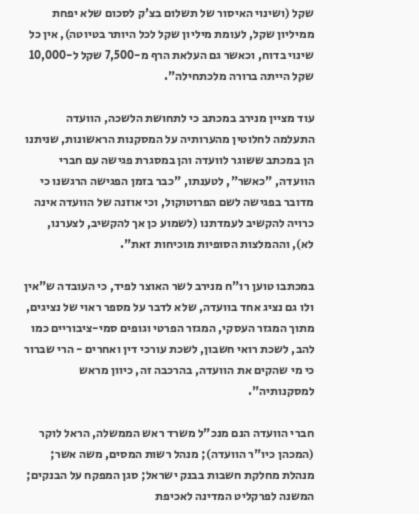שקל (ושינוי האיסור של תשלום בצ'ק לסכום שלא יפחת ממיליון שקל, לעומת מיליון שקל לכל היותר בטיוטה), אין כל שינוי בדוח, וכאשר גם העלאת הרף מ-7,500 שקל ל-10,000 שקל הייתה ברורה מלכתחילה".

עוד מציין מנירב במכתב כי לתחושת הלשכה, הוועדה התעלמה לחלוטין מהערותיה על המסקנות הראשונות, שניתנו הן במכתב ששוגר לוועדה והן במסגרת פגישה עם חברי הוועדה, "כאשר", לטענתו, "כבר בזמן הפגישה הרגשנו כי מדובר בפגישה לשם הפרוטוקול, וכי אוזנה של הוועדה אינה כרויה להקשיב לעמדתנו (לשמוע כן אך להקשיב, לצערנו, לא), וההמלצות הסופיות מוכיחות זאת".

במכתבו טוען רו"ח מנירב לשר האוצר לפיד, כי העובדה ש"אין ולו גם נציג אחד בוועדה, שלא לדבר על מספר ראוי של נציגים, מתוך המגזר העסקי, המגזר הפרטי וגופים סמי-ציבוריים כמו להב, לשכת רואי חשבון, לשכת עורכי דין ואחרים - הרי שברור כי מי שהקים את הוועדה, בהרכבה זה, כיוון מראש למסקנותיה".

חברי הוועדה הנם מנכ"ל משרד ראש הממשלה, הראל לוקר (המכהן כיו"ר הוועדה); מנהל רשות המסים, משה אשר; מנהלת מחלקת חשבות בבנק ישראל; סגן המפקח על הבנקים; המשנה לפרקליט המדינה לאכיפת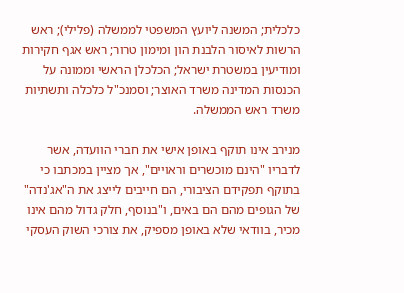כלכלית; המשנה ליועץ המשפטי לממשלה (פלילי); ראש הרשות לאיסור הלבנת הון ומימון טרור; ראש אגף חקירות ומודיעין במשטרת ישראל; הכלכלן הראשי וממונה על הכנסות המדינה משרד האוצר; וסמנכ"ל כלכלה ותשתיות משרד ראש הממשלה.

מנירב אינו תוקף באופן אישי את חברי הוועדה, אשר לדבריו "הינם מוכשרים וראויים", אך מציין במכתבו כי בתוקף תפקידם הציבורי, הם חייבים לייצג את ה"אג'נדה" של הגופים מהם הם באים, ו"בנוסף, חלק גדול מהם אינו מכיר, בוודאי שלא באופן מספיק, את צורכי השוק העסקי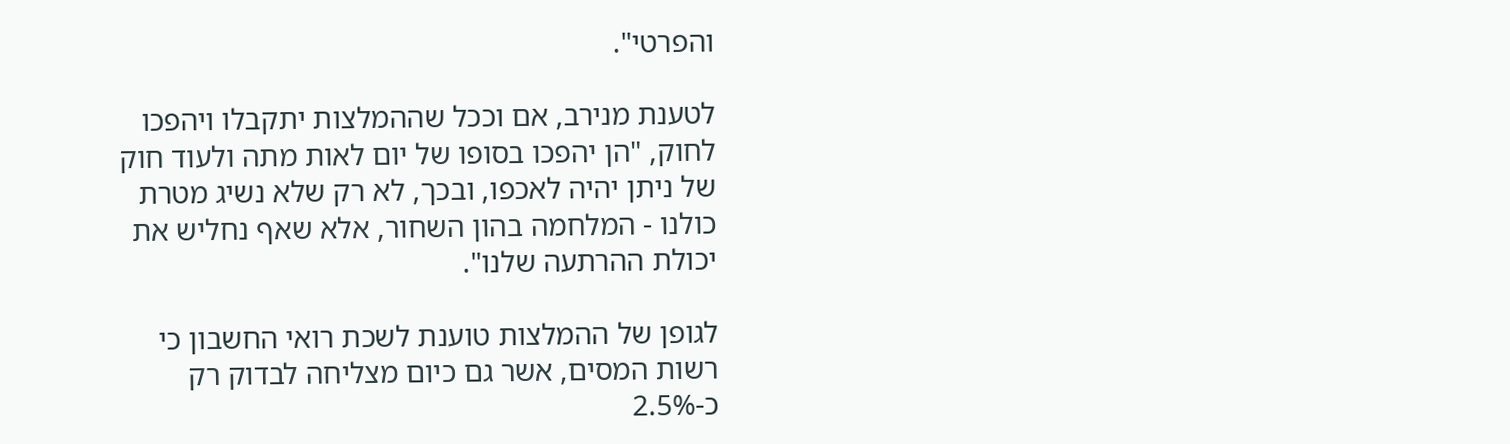והפרטי".

לטענת מנירב, אם וככל שההמלצות יתקבלו ויהפכו לחוק, "הן יהפכו בסופו של יום לאות מתה ולעוד חוק של ניתן יהיה לאכפו, ובכך, לא רק שלא נשיג מטרת כולנו - המלחמה בהון השחור, אלא שאף נחליש את יכולת ההרתעה שלנו".

לגופן של ההמלצות טוענת לשכת רואי החשבון כי רשות המסים, אשר גם כיום מצליחה לבדוק רק כ-2.5%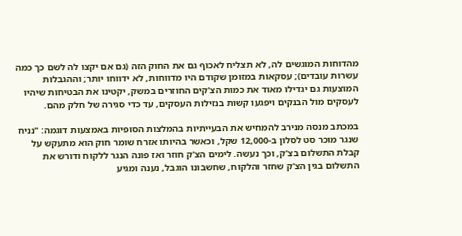מהדוחות המוגשים לה, לא תצליח לאכוף גם את החוק הזה (גם אם יקצו לה לשם כך כמה עשרות עובדים); עסקאות במזומן שקודם היו מדווחות, לא ידווחו יותר; וההגבלות המוצעות גם יגדילו מאוד את כמות הצ'קים החוזרים במשק, יקטינו את הבטיחות שיהיו לעסקים מול הבנקים ויפגעו קשות בנזילות העסקים, עד כדי סגירה של חלק מהם.

במכתב מנסה מנירב להמחיש את הבעייתיות בהמלצות הסופיות באמצעות דוגמה: "נניח שנגר מוכר סט לסלון ב-12,000 שקל, וכאשר בהיותו אזרח שומר חוק הוא מתעקש על קבלת התשלום בצ'ק, וכך נעשה. לימים הצ'ק חוזר ואז פונה הנגר ללקוח ודורש את התשלום בגין הצ'ק שחזר והלקוח, שחשבונו הוגבל, נענה ומגיע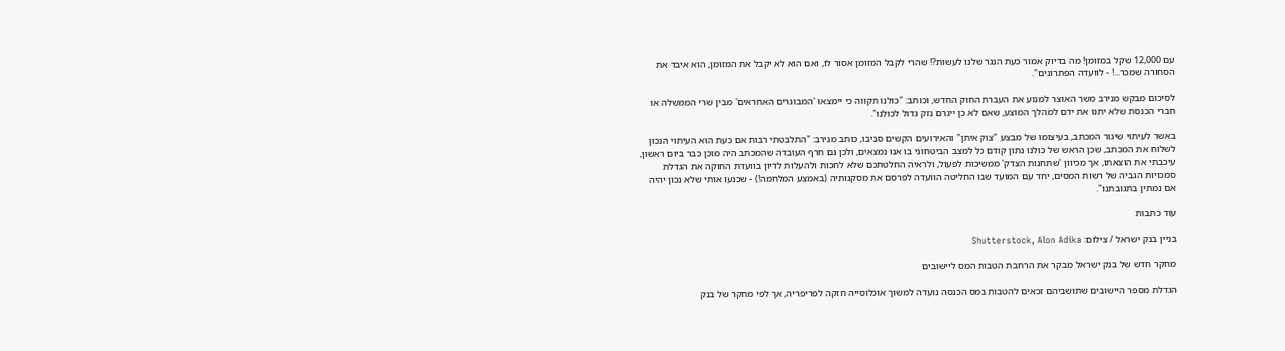עם 12,000 שקל במזומן! מה בדיוק אמור כעת הנגר שלנו לעשות?! שהרי לקבל המזומן אסור לו, ואם הוא לא יקבל את המזומן, הוא איבד את הסחורה שמכר...! - לוועדה הפתרונים".

לסיכום מבקש מנירב משר האוצר למנוע את העברת החוק החדש, וכותב: "כולנו תקווה כי יימצאו 'המבוגרים האחראים' מבין שרי הממשלה או חברי הכנסת שלא יתנו את ידם למהלך המוצע, שאם לא כן ייגרם נזק גדול לכולנו".

באשר לעיתוי שיגור המכתב, בעיצומו של מבצע "צוק איתן" והאירועים הקשים סביבו, כותב מנירב: "התלבטתי רבות אם כעת הוא העיתוי הנכון לשלוח את המכתב, שכן הראש של כולנו נתון קודם כל למצב הביטחוני בו אנו נמצאים, ולכן גם חרף העובדה שהמכתב היה מוכן כבר ביום ראשון, עיכבתי את הוצאתו, אך מכיוון 'שתחנות הצדק' ממשיכות לפעול, ולראיה החלטתכם שלא לחכות ולהעלות לדיון בוועדת החוקה את הגדלת סמכויות הגביה של רשות המסים, יחד עם המועד שבו החליטה הוועדה לפרסם את מסקנותיה (באמצע המלחמה!) - שכנעו אותי שלא נכון יהיה אם נמתין בתגובתנו".

עוד כתבות

בניין בנק ישראל / צילום: Shutterstock, Alon Adika

מחקר חדש של בנק ישראל מבקר את הרחבת הטבות המס ליישובים

הגדלת מספר היישובים שתושביהם זכאים להטבות במס הכנסה נועדה למשוך אוכלוסייה חזקה לפריפריה, אך לפי מחקר של בנק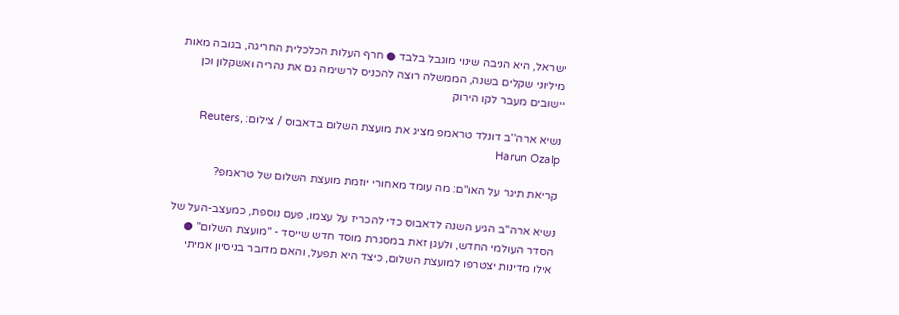ישראל, היא הניבה שינוי מוגבל בלבד ● חרף העלות הכלכלית החריגה, בגובה מאות מיליוני שקלים בשנה, הממשלה רוצה להכניס לרשימה גם את נהריה ואשקלון וכן יישובים מעבר לקו הירוק

נשיא ארה''ב דונלד טראמפ מציג את מועצת השלום בדאבוס / צילום: Reuters, Harun Ozalp

קריאת תיגר על האו"ם: מה עומד מאחורי יוזמת מועצת השלום של טראמפ?

נשיא ארה"ב הגיע השנה לדאבוס כדי להכריז על עצמו, פעם נוספת, כמעצב-העל של הסדר העולמי החדש, ולעגן זאת במסגרת מוסד חדש שייסד - "מועצת השלום" ● אילו מדינות יצטרפו למועצת השלום, כיצד היא תפעל, והאם מדובר בניסיון אמיתי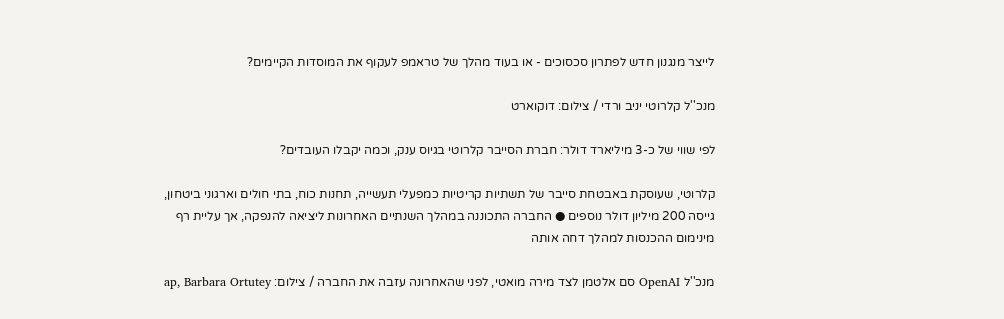לייצר מנגנון חדש לפתרון סכסוכים - או בעוד מהלך של טראמפ לעקוף את המוסדות הקיימים?

מנכ''ל קלרוטי יניב ורדי / צילום: דוקוארט

לפי שווי של כ-3 מיליארד דולר: חברת הסייבר קלרוטי בגיוס ענק, וכמה יקבלו העובדים?

קלרוטי, שעוסקת באבטחת סייבר של תשתיות קריטיות כמפעלי תעשייה, תחנות כוח, בתי חולים וארגוני ביטחון, גייסה 200 מיליון דולר נוספים ● החברה התכוננה במהלך השנתיים האחרונות ליציאה להנפקה, אך עליית רף מינימום ההכנסות למהלך דחה אותה

מנכ''ל OpenAI סם אלטמן לצד מירה מואטי, לפני שהאחרונה עזבה את החברה / צילום: ap, Barbara Ortutey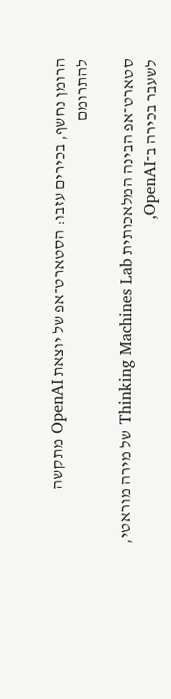הרומן נחשף, בכירים עזבו: הסטארט־אפ של יוצאת OpenAI מתקשה להתרומם

סטארט־אפ הבינה המלאכותית Thinking Machines Lab של מירה מוראטי, לשעבר בכירה ב־OpenAI,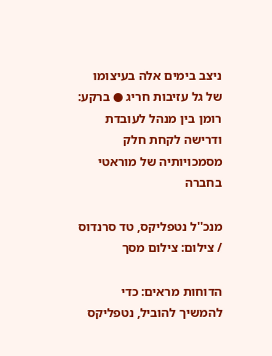ניצב בימים אלה בעיצומו של גל עזיבות חריג ● ברקע: רומן בין מנהל לעובדת ודרישה לקחת חלק מסמכויותיה של מוראטי בחברה

מנכ''ל נטפליקס, טד סרנדוס / צילום: צילום מסך

הדוחות מראים: כדי להמשיך להוביל, נטפליקס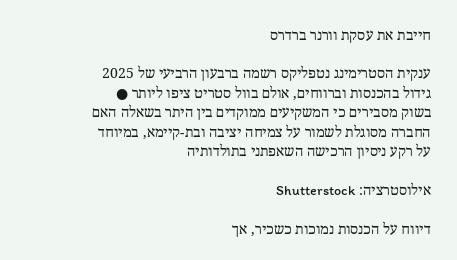חייבת את עסקת וורנר ברדרס

ענקית הסטרימינג נטפליקס רשמה ברבעון הרביעי של 2025 גידול בהכנסות וברווחים, אולם בוול סטריט ציפו ליותר ● בשוק מסבירים כי המשקיעים ממוקדים בין היתר בשאלה האם החברה מסוגלת לשמור על צמיחה יציבה ובת-קיימא, במיוחד על רקע ניסיון הרכישה השאפתני בתולדותיה

אילוסטרציה: Shutterstock

דיווח על הכנסות נמוכות כשכיר, אך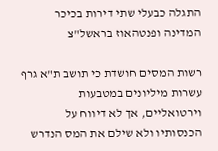התגלה כבעלי שתי דירות בכיכר המדינה ופנטהאוז בראשל"צ

רשות המסים חושדת כי תושב ת"א גרף עשרות מיליונים במטבעות וירטואליים, אך לא דיווח על הכנסותיו ולא שילם את המס הנדרש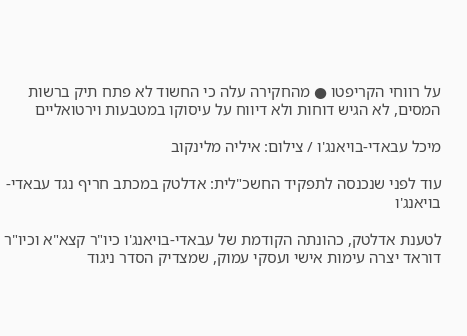על רווחי הקריפטו ● מהחקירה עלה כי החשוד לא פתח תיק ברשות המסים, לא הגיש דוחות ולא דיווח על עיסוקו במטבעות וירטואליים

מיכל עבאדי-בויאנג'ו / צילום: איליה מלינקוב

עוד לפני שנכנסה לתפקיד החשכ"לית: אדלטק במכתב חריף נגד עבאדי-בויאנג'ו

לטענת אדלטק, כהונתה הקודמת של עבאדי-בויאנג'ו כיו"ר קצא"א וכיו"ר דוראד יצרה עימות אישי ועסקי עמוק, שמצדיק הסדר ניגוד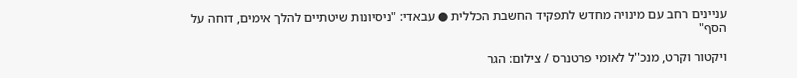עניינים רחב עם מינויה מחדש לתפקיד החשבת הכללית ● עבאדי: "ניסיונות שיטתיים להלך אימים, דוחה על הסף"

ויקטור וקרט, מנכ''ל לאומי פרטנרס / צילום: הגר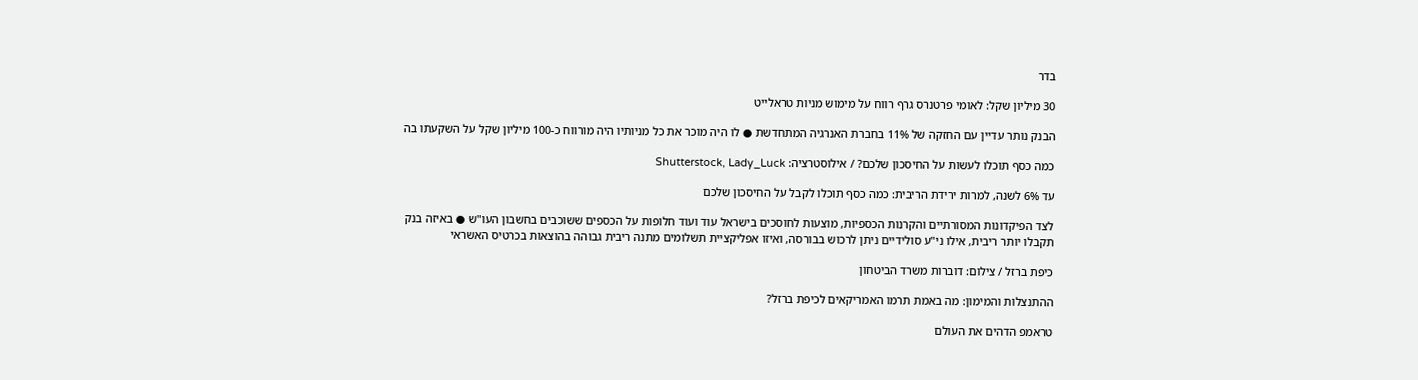בדר

30 מיליון שקל: לאומי פרטנרס גרף רווח על מימוש מניות טראלייט

הבנק נותר עדיין עם החזקה של 11% בחברת האנרגיה המתחדשת ● לו היה מוכר את כל מניותיו היה מורווח כ-100 מיליון שקל על השקעתו בה

כמה כסף תוכלו לעשות על החיסכון שלכם? / אילוסטרציה: Shutterstock, Lady_Luck

עד 6% לשנה, למרות ירידת הריבית: כמה כסף תוכלו לקבל על החיסכון שלכם

לצד הפיקדונות המסורתיים והקרנות הכספיות, מוצעות לחוסכים בישראל עוד ועוד חלופות על הכספים ששוכבים בחשבון העו"ש ● באיזה בנק תקבלו יותר ריבית, אילו ני"ע סולידיים ניתן לרכוש בבורסה, ואיזו אפליקציית תשלומים מתנה ריבית גבוהה בהוצאות בכרטיס האשראי

כיפת ברזל / צילום: דוברות משרד הביטחון

ההתנצלות והמימון: מה באמת תרמו האמריקאים לכיפת ברזל?

טראמפ הדהים את העולם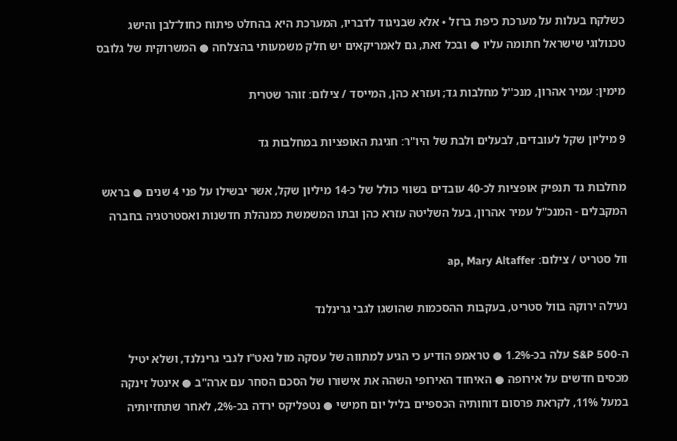כשלקח בעלות על מערכת כיפת ברזל • אלא שבניגוד לדבריו, המערכת היא בהחלט פיתוח כחול־לבן והישג טכנולוגי שישראל חתומה עליו ● ובכל זאת, גם לאמריקאים יש חלק משמעותי בהצלחה ● המשרוקית של גלובס

מימין: עמיר אהרון, מנכ''ל מחלבות גד; ועזרא כהן, המייסד / צילום: זוהר שטרית

9 מיליון שקל לעובדים, לבעלים ולבת של היו"ר: חגיגת האופציות במחלבות גד

מחלבות גד תנפיק אופציות לכ-40 עובדים בשווי כולל של כ-14 מיליון שקל, אשר יבשילו על פני 4 שנים ● בראש המקבלים - המנכ"ל עמיר אהרון, בעל השליטה עזרא כהן ובתו המשמשת כמנהלת חדשנות ואסטרטגיה בחברה

וול סטריט / צילום: ap, Mary Altaffer

נעילה ירוקה בוול סטריט, בעקבות ההסכמות שהושגו לגבי גרינלנד

ה-S&P 500 עלה בכ-1.2% ● טראמפ הודיע כי הגיע למתווה של עסקה מול נאט"ו לגבי גרינלנד, ושלא יטיל מכסים חדשים על אירופה ● האיחוד האירופי השהה את אישורו של הסכם הסחר עם ארה"ב ● אינטל זינקה במעל 11%, לקראת פרסום דוחותיה הכספיים בליל יום חמישי ● נטפליקס ירדה בכ-2%, לאחר שתחזיותיה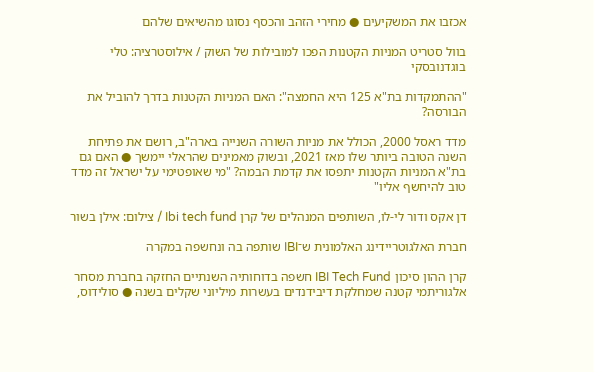אכזבו את המשקיעים ● מחירי הזהב והכסף נסוגו מהשיאים שלהם

בוול סטריט המניות הקטנות הפכו למובילות של השוק / אילוסטרציה: טלי בוגדנובסקי

"ההתמקדות בת"א 125 היא החמצה": האם המניות הקטנות בדרך להוביל את הבורסה?

מדד ראסל 2000, הכולל את מניות השורה השנייה בארה"ב, רושם את פתיחת השנה הטובה ביותר שלו מאז 2021, ובשוק מאמינים שהראלי יימשך ● האם גם בת"א המניות הקטנות יתפסו את קדמת הבמה? "מי שאופטימי על ישראל זה מדד טוב להיחשף אליו"

דן אקס ודור לי-לו, השותפים המנהלים של קרן Ibi tech fund / צילום: אילן בשור

חברת האלגוטריידינג האלמונית ש־IBI שותפה בה ונחשפה במקרה

קרן ההון סיכון IBI Tech Fund חשפה בדוחותיה השנתיים החזקה בחברת מסחר אלגוריתמי קטנה שמחלקת דיבידנדים בעשרות מיליוני שקלים בשנה ● סולידוס,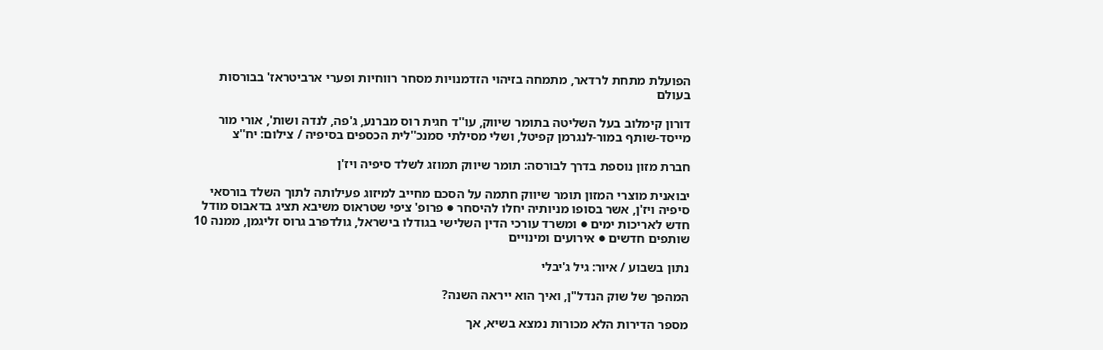הפועלת מתחת לרדאר, מתמחה בזיהוי הזדמנויות מסחר רווחיות ופערי ארביטראז' בבורסות בעולם

דורון קימלוב בעל השליטה בתומר שיווק, עו''ד חגית רוס מברנע, ג'פה, לנדה ושות', אורי מור מייסד-שותף במור-לנגרמן קפיטל, ושלי מסילתי סמנכ''לית הכספים בסיפיה / צילום: יח''צ

חברת מזון נוספת בדרך לבורסה: תומר שיווק תמוזג לשלד סיפיה ויז'ן

יבואנית מוצרי המזון תומר שיווק חתמה על הסכם מחייב למיזוג פעילותה לתוך השלד בורסאי סיפיה ויז'ן, אשר בסופו מניותיה יחלו להיסחר ● פרופ' ציפי שטראוס משיבא תציג בדאבוס מודל חדש לאריכות ימים ● ומשרד עורכי הדין השלישי בגודלו בישראל, גולדפרב גרוס זליגמן, ממנה 10 שותפים חדשים ● אירועים ומינויים

נתון בשבוע / איור: גיל ג'יבלי

המהפך של שוק הנדל"ן, ואיך הוא ייראה השנה?

מספר הדירות הלא מכורות נמצא בשיא, אך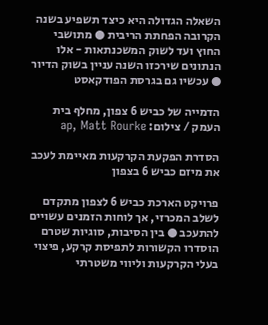השאלה הגדולה היא כיצד תשפיע בשנה הקרובה הפחתת הריבית ● מתושבי החוץ ועד לשוק המשכנתאות - אלו הנתונים שירכזו השנה עניין בשוק הדיור ● עכשיו גם בגרסת הפודקאסט

הדמייה של כביש 6 צפון, מחלף בית העמק / צילום: ap, Matt Rourke

הסדרת הפקעת הקרקעות מאיימת לעכב את מיזם כביש 6 בצפון

פרויקט הארכת כביש 6 לצפון מתקדם לשלב המכרזי, אך לוחות הזמנים עשויים להתעכב ● בין הסיבות, סוגיות שטרם הוסדרו הקשורות לתפיסת קרקע, פיצוי בעלי הקרקעות וליווי משטרתי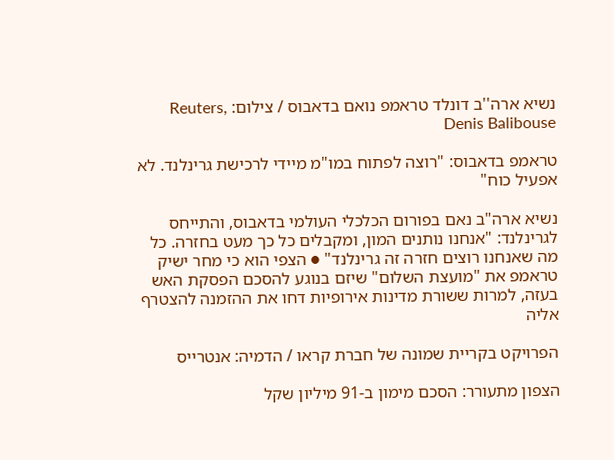נשיא ארה''ב דונלד טראמפ נואם בדאבוס / צילום: Reuters, Denis Balibouse

טראמפ בדאבוס: "רוצה לפתוח במו"מ מיידי לרכישת גרינלנד. לא אפעיל כוח"

נשיא ארה"ב נאם בפורום הכלכלי העולמי בדאבוס, והתייחס לגרינלנד: "אנחנו נותנים המון, ומקבלים כל כך מעט בחזרה. כל מה שאנחנו רוצים חזרה זה גרינלנד" ● הצפי הוא כי מחר ישיק טראמפ את "מועצת השלום" שיזם בנוגע להסכם הפסקת האש בעזה, למרות ששורת מדינות אירופיות דחו את ההזמנה להצטרף אליה

הפרויקט בקריית שמונה של חברת קראו / הדמיה: אנטרייס

הצפון מתעורר: הסכם מימון ב-91 מיליון שקל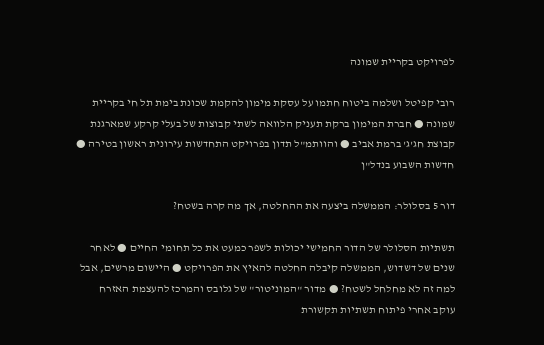לפרויקט בקריית שמונה

רובי קפיטל ושלמה ביטוח חתמו על עסקת מימון להקמת שכונת בימת תל חי בקריית שמונה ● חברת המימון ברקת תעניק הלוואה לשתי קבוצות של בעלי קרקע שמארגנת קבוצת חג'ג' ברמת אביב ● והוותמ"ל תדון בפרויקט התחדשות עירונית ראשון בטירה ● חדשות השבוע בנדל"ן

דור 5 בסלולר: הממשלה ביצעה את ההחלטה, אך מה קרה בשטח?

תשתיות הסלולר של הדור החמישי יכולות לשפר כמעט את כל תחומי החיים ● לאחר שנים של דשדוש, הממשלה קיבלה החלטה להאיץ את הפרויקט ● היישום מרשים, אבל למה זה לא מחלחל לשטח? ● מדור "המוניטור" של גלובס והמרכז להעצמת האזרח עוקב אחרי פיתוח תשתיות תקשורת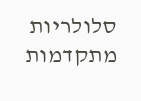סלולריות מתקדמות